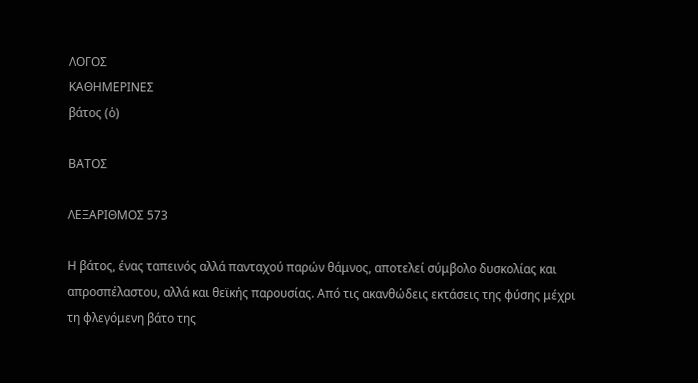ΛΟΓΟΣ
ΚΑΘΗΜΕΡΙΝΕΣ
βάτος (ὁ)

ΒΑΤΟΣ

ΛΕΞΑΡΙΘΜΟΣ 573

Η βάτος, ένας ταπεινός αλλά πανταχού παρών θάμνος, αποτελεί σύμβολο δυσκολίας και απροσπέλαστου, αλλά και θεϊκής παρουσίας. Από τις ακανθώδεις εκτάσεις της φύσης μέχρι τη φλεγόμενη βάτο της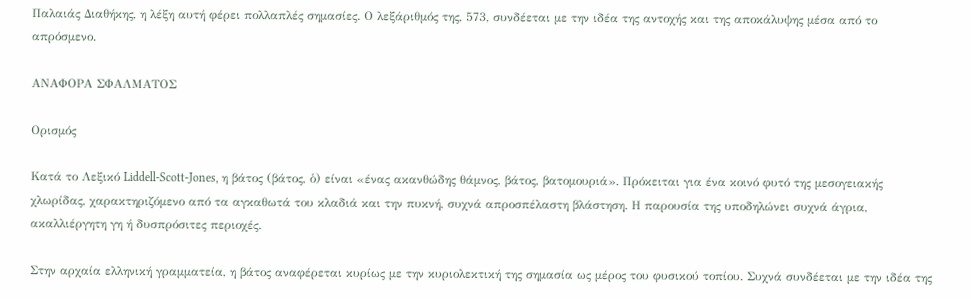Παλαιάς Διαθήκης, η λέξη αυτή φέρει πολλαπλές σημασίες. Ο λεξάριθμός της, 573, συνδέεται με την ιδέα της αντοχής και της αποκάλυψης μέσα από το απρόσμενο.

ΑΝΑΦΟΡΑ ΣΦΑΛΜΑΤΟΣ

Ορισμός

Κατά το Λεξικό Liddell-Scott-Jones, η βάτος (βάτος, ὁ) είναι «ένας ακανθώδης θάμνος, βάτος, βατομουριά». Πρόκειται για ένα κοινό φυτό της μεσογειακής χλωρίδας, χαρακτηριζόμενο από τα αγκαθωτά του κλαδιά και την πυκνή, συχνά απροσπέλαστη βλάστηση. Η παρουσία της υποδηλώνει συχνά άγρια, ακαλλιέργητη γη ή δυσπρόσιτες περιοχές.

Στην αρχαία ελληνική γραμματεία, η βάτος αναφέρεται κυρίως με την κυριολεκτική της σημασία ως μέρος του φυσικού τοπίου. Συχνά συνδέεται με την ιδέα της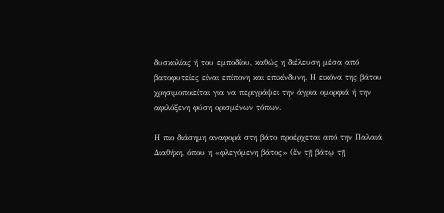δυσκολίας ή του εμποδίου, καθώς η διέλευση μέσα από βατοφυτείες είναι επίπονη και επικίνδυνη. Η εικόνα της βάτου χρησιμοποιείται για να περιγράψει την άγρια ομορφιά ή την αφιλόξενη φύση ορισμένων τόπων.

Η πιο διάσημη αναφορά στη βάτο προέρχεται από την Παλαιά Διαθήκη, όπου η «φλεγόμενη βάτος» (ἔν τῇ βάτῳ τῇ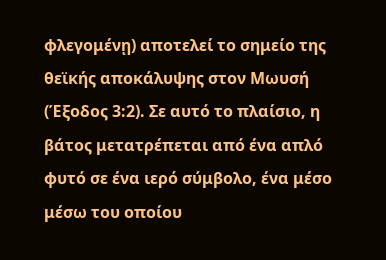φλεγομένῃ) αποτελεί το σημείο της θεϊκής αποκάλυψης στον Μωυσή (Έξοδος 3:2). Σε αυτό το πλαίσιο, η βάτος μετατρέπεται από ένα απλό φυτό σε ένα ιερό σύμβολο, ένα μέσο μέσω του οποίου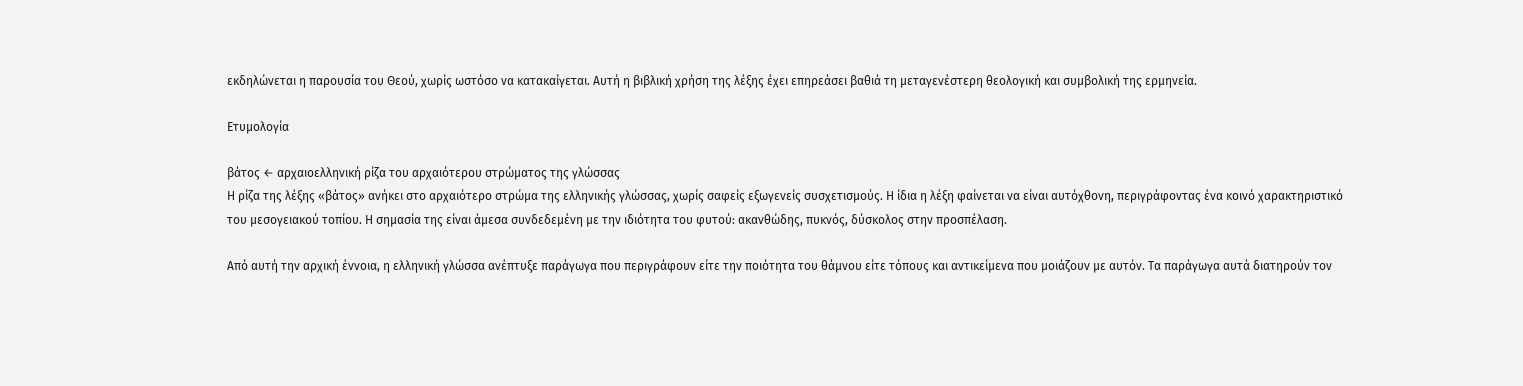εκδηλώνεται η παρουσία του Θεού, χωρίς ωστόσο να κατακαίγεται. Αυτή η βιβλική χρήση της λέξης έχει επηρεάσει βαθιά τη μεταγενέστερη θεολογική και συμβολική της ερμηνεία.

Ετυμολογία

βάτος ← αρχαιοελληνική ρίζα του αρχαιότερου στρώματος της γλώσσας
Η ρίζα της λέξης «βάτος» ανήκει στο αρχαιότερο στρώμα της ελληνικής γλώσσας, χωρίς σαφείς εξωγενείς συσχετισμούς. Η ίδια η λέξη φαίνεται να είναι αυτόχθονη, περιγράφοντας ένα κοινό χαρακτηριστικό του μεσογειακού τοπίου. Η σημασία της είναι άμεσα συνδεδεμένη με την ιδιότητα του φυτού: ακανθώδης, πυκνός, δύσκολος στην προσπέλαση.

Από αυτή την αρχική έννοια, η ελληνική γλώσσα ανέπτυξε παράγωγα που περιγράφουν είτε την ποιότητα του θάμνου είτε τόπους και αντικείμενα που μοιάζουν με αυτόν. Τα παράγωγα αυτά διατηρούν τον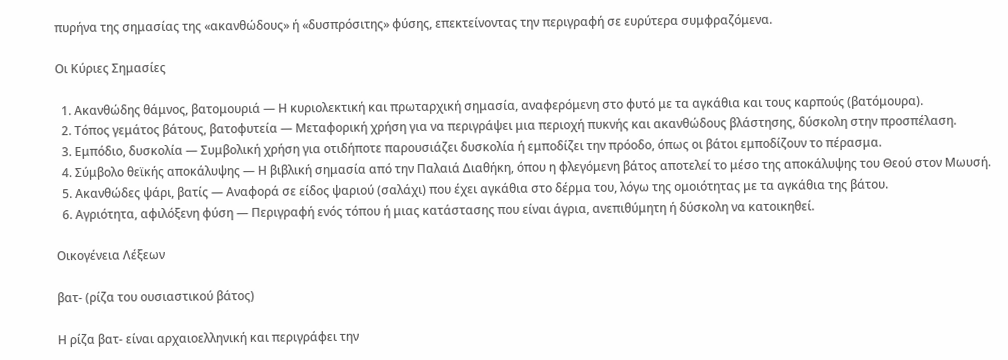πυρήνα της σημασίας της «ακανθώδους» ή «δυσπρόσιτης» φύσης, επεκτείνοντας την περιγραφή σε ευρύτερα συμφραζόμενα.

Οι Κύριες Σημασίες

  1. Ακανθώδης θάμνος, βατομουριά — Η κυριολεκτική και πρωταρχική σημασία, αναφερόμενη στο φυτό με τα αγκάθια και τους καρπούς (βατόμουρα).
  2. Τόπος γεμάτος βάτους, βατοφυτεία — Μεταφορική χρήση για να περιγράψει μια περιοχή πυκνής και ακανθώδους βλάστησης, δύσκολη στην προσπέλαση.
  3. Εμπόδιο, δυσκολία — Συμβολική χρήση για οτιδήποτε παρουσιάζει δυσκολία ή εμποδίζει την πρόοδο, όπως οι βάτοι εμποδίζουν το πέρασμα.
  4. Σύμβολο θεϊκής αποκάλυψης — Η βιβλική σημασία από την Παλαιά Διαθήκη, όπου η φλεγόμενη βάτος αποτελεί το μέσο της αποκάλυψης του Θεού στον Μωυσή.
  5. Ακανθώδες ψάρι, βατίς — Αναφορά σε είδος ψαριού (σαλάχι) που έχει αγκάθια στο δέρμα του, λόγω της ομοιότητας με τα αγκάθια της βάτου.
  6. Αγριότητα, αφιλόξενη φύση — Περιγραφή ενός τόπου ή μιας κατάστασης που είναι άγρια, ανεπιθύμητη ή δύσκολη να κατοικηθεί.

Οικογένεια Λέξεων

βατ- (ρίζα του ουσιαστικού βάτος)

Η ρίζα βατ- είναι αρχαιοελληνική και περιγράφει την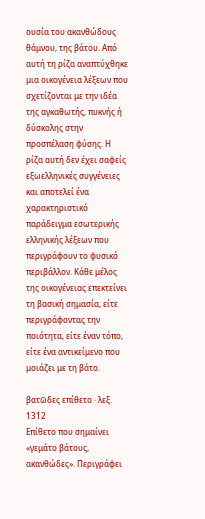ουσία του ακανθώδους θάμνου, της βάτου. Από αυτή τη ρίζα αναπτύχθηκε μια οικογένεια λέξεων που σχετίζονται με την ιδέα της αγκαθωτής, πυκνής ή δύσκολης στην προσπέλαση φύσης. Η ρίζα αυτή δεν έχει σαφείς εξωελληνικές συγγένειες και αποτελεί ένα χαρακτηριστικό παράδειγμα εσωτερικής ελληνικής λέξεων που περιγράφουν το φυσικό περιβάλλον. Κάθε μέλος της οικογένειας επεκτείνει τη βασική σημασία, είτε περιγράφοντας την ποιότητα, είτε έναν τόπο, είτε ένα αντικείμενο που μοιάζει με τη βάτο.

βατῶδες επίθετο · λεξ. 1312
Επίθετο που σημαίνει «γεμάτο βάτους, ακανθώδες». Περιγράφει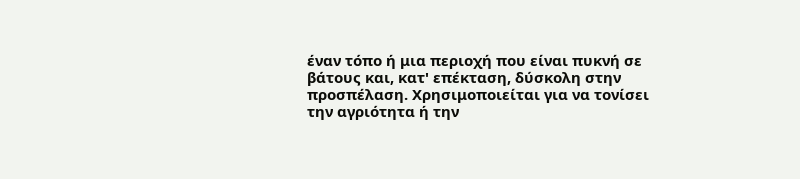έναν τόπο ή μια περιοχή που είναι πυκνή σε βάτους και, κατ' επέκταση, δύσκολη στην προσπέλαση. Χρησιμοποιείται για να τονίσει την αγριότητα ή την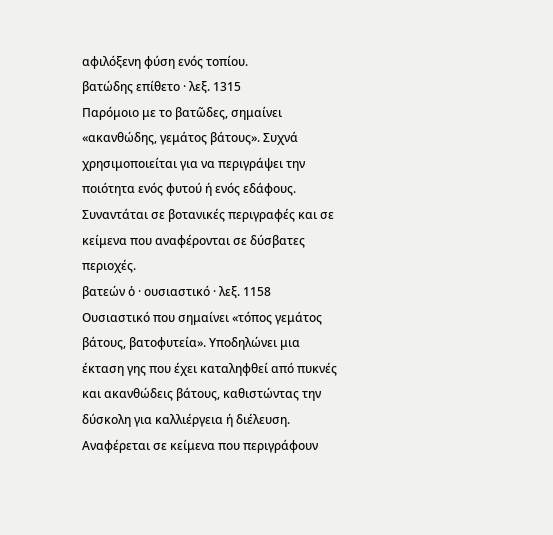αφιλόξενη φύση ενός τοπίου.
βατώδης επίθετο · λεξ. 1315
Παρόμοιο με το βατῶδες, σημαίνει «ακανθώδης, γεμάτος βάτους». Συχνά χρησιμοποιείται για να περιγράψει την ποιότητα ενός φυτού ή ενός εδάφους. Συναντάται σε βοτανικές περιγραφές και σε κείμενα που αναφέρονται σε δύσβατες περιοχές.
βατεών ὁ · ουσιαστικό · λεξ. 1158
Ουσιαστικό που σημαίνει «τόπος γεμάτος βάτους, βατοφυτεία». Υποδηλώνει μια έκταση γης που έχει καταληφθεί από πυκνές και ακανθώδεις βάτους, καθιστώντας την δύσκολη για καλλιέργεια ή διέλευση. Αναφέρεται σε κείμενα που περιγράφουν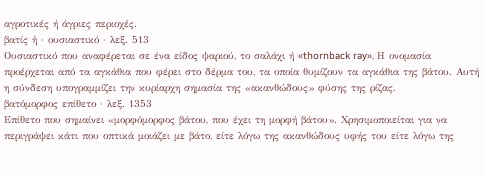αγροτικές ή άγριες περιοχές.
βατίς ἡ · ουσιαστικό · λεξ. 513
Ουσιαστικό που αναφέρεται σε ένα είδος ψαριού, το σαλάχι ή «thornback ray». Η ονομασία προέρχεται από τα αγκάθια που φέρει στο δέρμα του, τα οποία θυμίζουν τα αγκάθια της βάτου. Αυτή η σύνδεση υπογραμμίζει την κυρίαρχη σημασία της «ακανθώδους» φύσης της ρίζας.
βατόμορφος επίθετο · λεξ. 1353
Επίθετο που σημαίνει «μορφόμορφος βάτου, που έχει τη μορφή βάτου». Χρησιμοποιείται για να περιγράψει κάτι που οπτικά μοιάζει με βάτο, είτε λόγω της ακανθώδους υφής του είτε λόγω της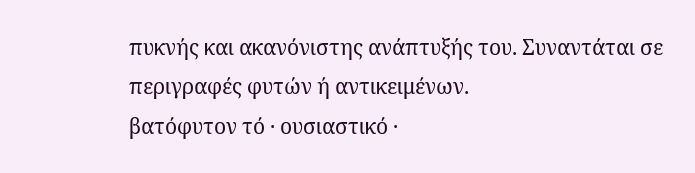πυκνής και ακανόνιστης ανάπτυξής του. Συναντάται σε περιγραφές φυτών ή αντικειμένων.
βατόφυτον τό · ουσιαστικό ·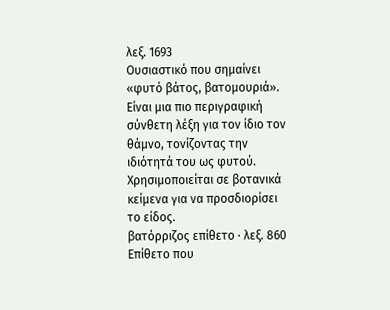λεξ. 1693
Ουσιαστικό που σημαίνει «φυτό βάτος, βατομουριά». Είναι μια πιο περιγραφική σύνθετη λέξη για τον ίδιο τον θάμνο, τονίζοντας την ιδιότητά του ως φυτού. Χρησιμοποιείται σε βοτανικά κείμενα για να προσδιορίσει το είδος.
βατόρριζος επίθετο · λεξ. 860
Επίθετο που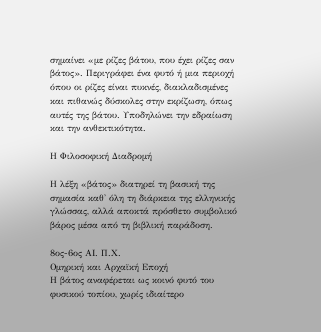σημαίνει «με ρίζες βάτου, που έχει ρίζες σαν βάτος». Περιγράφει ένα φυτό ή μια περιοχή όπου οι ρίζες είναι πυκνές, διακλαδισμένες και πιθανώς δύσκολες στην εκρίζωση, όπως αυτές της βάτου. Υποδηλώνει την εδραίωση και την ανθεκτικότητα.

Η Φιλοσοφική Διαδρομή

Η λέξη «βάτος» διατηρεί τη βασική της σημασία καθ' όλη τη διάρκεια της ελληνικής γλώσσας, αλλά αποκτά πρόσθετο συμβολικό βάρος μέσα από τη βιβλική παράδοση.

8ος-6ος ΑΙ. Π.Χ.
Ομηρική και Αρχαϊκή Εποχή
Η βάτος αναφέρεται ως κοινό φυτό του φυσικού τοπίου, χωρίς ιδιαίτερο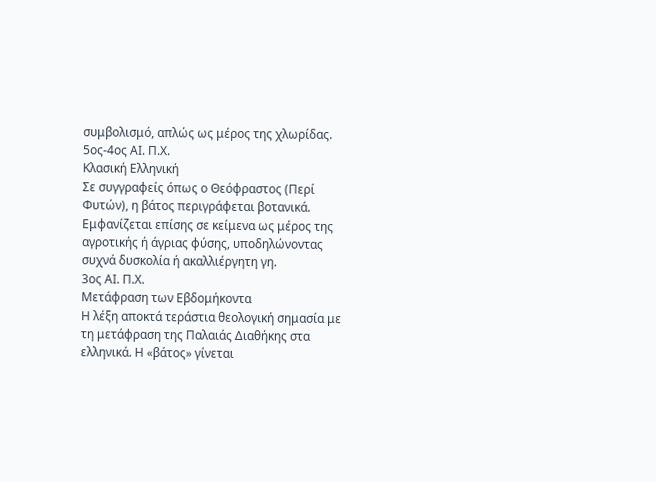συμβολισμό, απλώς ως μέρος της χλωρίδας.
5ος-4ος ΑΙ. Π.Χ.
Κλασική Ελληνική
Σε συγγραφείς όπως ο Θεόφραστος (Περί Φυτών), η βάτος περιγράφεται βοτανικά. Εμφανίζεται επίσης σε κείμενα ως μέρος της αγροτικής ή άγριας φύσης, υποδηλώνοντας συχνά δυσκολία ή ακαλλιέργητη γη.
3ος ΑΙ. Π.Χ.
Μετάφραση των Εβδομήκοντα
Η λέξη αποκτά τεράστια θεολογική σημασία με τη μετάφραση της Παλαιάς Διαθήκης στα ελληνικά. Η «βάτος» γίνεται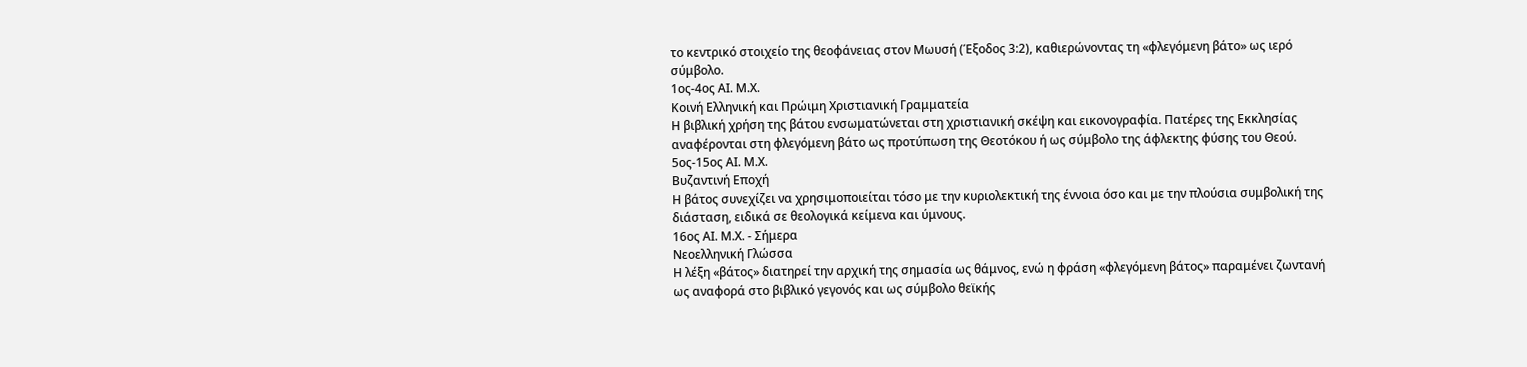το κεντρικό στοιχείο της θεοφάνειας στον Μωυσή (Έξοδος 3:2), καθιερώνοντας τη «φλεγόμενη βάτο» ως ιερό σύμβολο.
1ος-4ος ΑΙ. Μ.Χ.
Κοινή Ελληνική και Πρώιμη Χριστιανική Γραμματεία
Η βιβλική χρήση της βάτου ενσωματώνεται στη χριστιανική σκέψη και εικονογραφία. Πατέρες της Εκκλησίας αναφέρονται στη φλεγόμενη βάτο ως προτύπωση της Θεοτόκου ή ως σύμβολο της άφλεκτης φύσης του Θεού.
5ος-15ος ΑΙ. Μ.Χ.
Βυζαντινή Εποχή
Η βάτος συνεχίζει να χρησιμοποιείται τόσο με την κυριολεκτική της έννοια όσο και με την πλούσια συμβολική της διάσταση, ειδικά σε θεολογικά κείμενα και ύμνους.
16ος ΑΙ. Μ.Χ. - Σήμερα
Νεοελληνική Γλώσσα
Η λέξη «βάτος» διατηρεί την αρχική της σημασία ως θάμνος, ενώ η φράση «φλεγόμενη βάτος» παραμένει ζωντανή ως αναφορά στο βιβλικό γεγονός και ως σύμβολο θεϊκής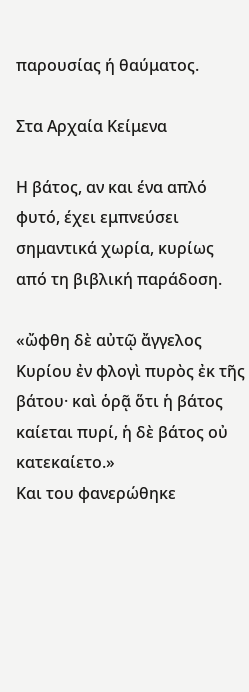παρουσίας ή θαύματος.

Στα Αρχαία Κείμενα

Η βάτος, αν και ένα απλό φυτό, έχει εμπνεύσει σημαντικά χωρία, κυρίως από τη βιβλική παράδοση.

«ὤφθη δὲ αὐτῷ ἄγγελος Κυρίου ἐν φλογὶ πυρὸς ἐκ τῆς βάτου· καὶ ὁρᾷ ὅτι ἡ βάτος καίεται πυρί, ἡ δὲ βάτος οὐ κατεκαίετο.»
Και του φανερώθηκε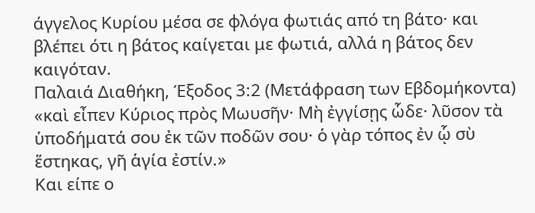άγγελος Κυρίου μέσα σε φλόγα φωτιάς από τη βάτο· και βλέπει ότι η βάτος καίγεται με φωτιά, αλλά η βάτος δεν καιγόταν.
Παλαιά Διαθήκη, Έξοδος 3:2 (Μετάφραση των Εβδομήκοντα)
«καὶ εἶπεν Κύριος πρὸς Μωυσῆν· Μὴ ἐγγίσῃς ὧδε· λῦσον τὰ ὑποδήματά σου ἐκ τῶν ποδῶν σου· ὁ γὰρ τόπος ἐν ᾧ σὺ ἕστηκας, γῆ ἁγία ἐστίν.»
Και είπε ο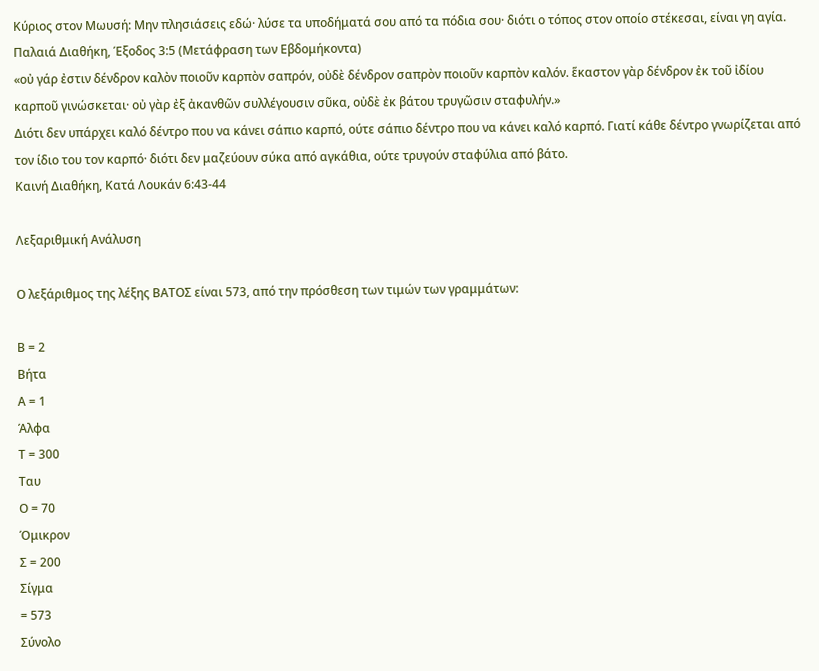Κύριος στον Μωυσή: Μην πλησιάσεις εδώ· λύσε τα υποδήματά σου από τα πόδια σου· διότι ο τόπος στον οποίο στέκεσαι, είναι γη αγία.
Παλαιά Διαθήκη, Έξοδος 3:5 (Μετάφραση των Εβδομήκοντα)
«οὐ γάρ ἐστιν δένδρον καλὸν ποιοῦν καρπὸν σαπρόν, οὐδὲ δένδρον σαπρὸν ποιοῦν καρπὸν καλόν. ἕκαστον γὰρ δένδρον ἐκ τοῦ ἰδίου καρποῦ γινώσκεται· οὐ γὰρ ἐξ ἀκανθῶν συλλέγουσιν σῦκα, οὐδὲ ἐκ βάτου τρυγῶσιν σταφυλήν.»
Διότι δεν υπάρχει καλό δέντρο που να κάνει σάπιο καρπό, ούτε σάπιο δέντρο που να κάνει καλό καρπό. Γιατί κάθε δέντρο γνωρίζεται από τον ίδιο του τον καρπό· διότι δεν μαζεύουν σύκα από αγκάθια, ούτε τρυγούν σταφύλια από βάτο.
Καινή Διαθήκη, Κατά Λουκάν 6:43-44

Λεξαριθμική Ανάλυση

Ο λεξάριθμος της λέξης ΒΑΤΟΣ είναι 573, από την πρόσθεση των τιμών των γραμμάτων:

Β = 2
Βήτα
Α = 1
Άλφα
Τ = 300
Ταυ
Ο = 70
Όμικρον
Σ = 200
Σίγμα
= 573
Σύνολο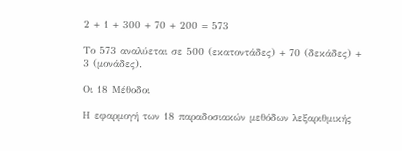2 + 1 + 300 + 70 + 200 = 573

Το 573 αναλύεται σε 500 (εκατοντάδες) + 70 (δεκάδες) + 3 (μονάδες).

Οι 18 Μέθοδοι

Η εφαρμογή των 18 παραδοσιακών μεθόδων λεξαριθμικής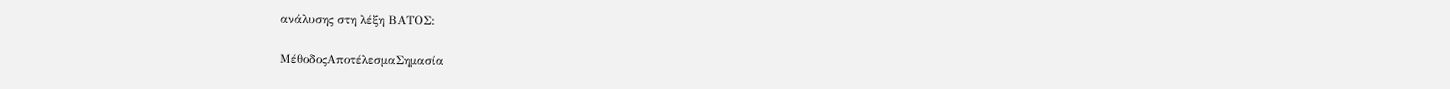ανάλυσης στη λέξη ΒΑΤΟΣ:

ΜέθοδοςΑποτέλεσμαΣημασία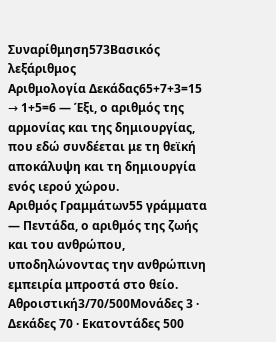Συναρίθμηση573Βασικός λεξάριθμος
Αριθμολογία Δεκάδας65+7+3=15 → 1+5=6 — Έξι, ο αριθμός της αρμονίας και της δημιουργίας, που εδώ συνδέεται με τη θεϊκή αποκάλυψη και τη δημιουργία ενός ιερού χώρου.
Αριθμός Γραμμάτων55 γράμματα — Πεντάδα, ο αριθμός της ζωής και του ανθρώπου, υποδηλώνοντας την ανθρώπινη εμπειρία μπροστά στο θείο.
Αθροιστική3/70/500Μονάδες 3 · Δεκάδες 70 · Εκατοντάδες 500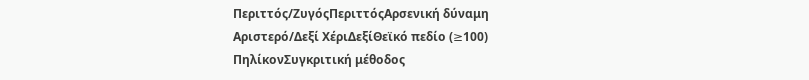Περιττός/ΖυγόςΠεριττόςΑρσενική δύναμη
Αριστερό/Δεξί ΧέριΔεξίΘεϊκό πεδίο (≥100)
ΠηλίκονΣυγκριτική μέθοδος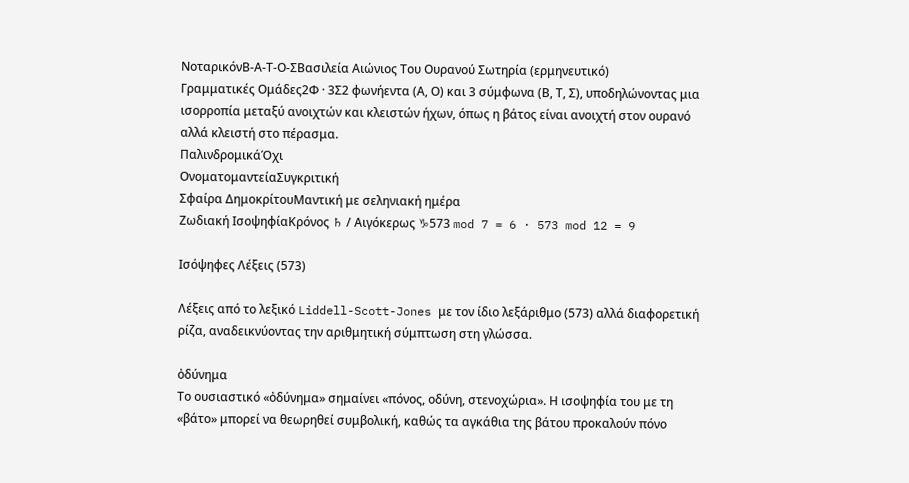ΝοταρικόνΒ-Α-Τ-Ο-ΣΒασιλεία Αιώνιος Του Ουρανού Σωτηρία (ερμηνευτικό)
Γραμματικές Ομάδες2Φ · 3Σ2 φωνήεντα (Α, Ο) και 3 σύμφωνα (Β, Τ, Σ), υποδηλώνοντας μια ισορροπία μεταξύ ανοιχτών και κλειστών ήχων, όπως η βάτος είναι ανοιχτή στον ουρανό αλλά κλειστή στο πέρασμα.
ΠαλινδρομικάΌχι
ΟνοματομαντείαΣυγκριτική
Σφαίρα ΔημοκρίτουΜαντική με σεληνιακή ημέρα
Ζωδιακή ΙσοψηφίαΚρόνος ♄ / Αιγόκερως ♑573 mod 7 = 6 · 573 mod 12 = 9

Ισόψηφες Λέξεις (573)

Λέξεις από το λεξικό Liddell-Scott-Jones με τον ίδιο λεξάριθμο (573) αλλά διαφορετική ρίζα, αναδεικνύοντας την αριθμητική σύμπτωση στη γλώσσα.

ὀδύνημα
Το ουσιαστικό «ὀδύνημα» σημαίνει «πόνος, οδύνη, στενοχώρια». Η ισοψηφία του με τη «βάτο» μπορεί να θεωρηθεί συμβολική, καθώς τα αγκάθια της βάτου προκαλούν πόνο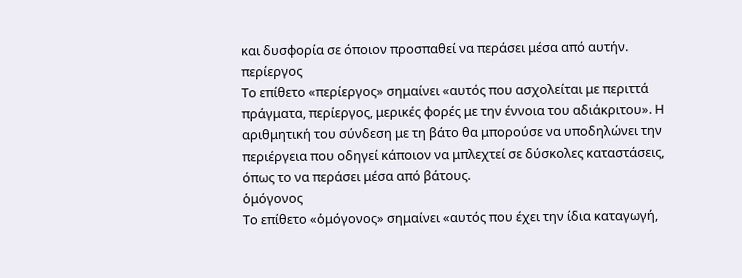και δυσφορία σε όποιον προσπαθεί να περάσει μέσα από αυτήν.
περίεργος
Το επίθετο «περίεργος» σημαίνει «αυτός που ασχολείται με περιττά πράγματα, περίεργος, μερικές φορές με την έννοια του αδιάκριτου». Η αριθμητική του σύνδεση με τη βάτο θα μπορούσε να υποδηλώνει την περιέργεια που οδηγεί κάποιον να μπλεχτεί σε δύσκολες καταστάσεις, όπως το να περάσει μέσα από βάτους.
ὁμόγονος
Το επίθετο «ὁμόγονος» σημαίνει «αυτός που έχει την ίδια καταγωγή,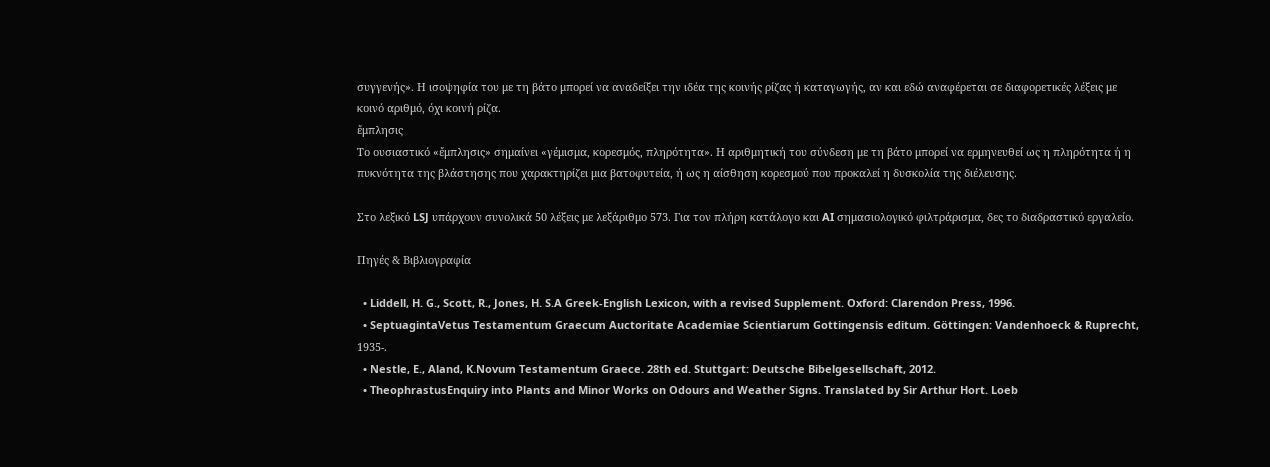συγγενής». Η ισοψηφία του με τη βάτο μπορεί να αναδείξει την ιδέα της κοινής ρίζας ή καταγωγής, αν και εδώ αναφέρεται σε διαφορετικές λέξεις με κοινό αριθμό, όχι κοινή ρίζα.
ἔμπλησις
Το ουσιαστικό «ἔμπλησις» σημαίνει «γέμισμα, κορεσμός, πληρότητα». Η αριθμητική του σύνδεση με τη βάτο μπορεί να ερμηνευθεί ως η πληρότητα ή η πυκνότητα της βλάστησης που χαρακτηρίζει μια βατοφυτεία, ή ως η αίσθηση κορεσμού που προκαλεί η δυσκολία της διέλευσης.

Στο λεξικό LSJ υπάρχουν συνολικά 50 λέξεις με λεξάριθμο 573. Για τον πλήρη κατάλογο και AI σημασιολογικό φιλτράρισμα, δες το διαδραστικό εργαλείο.

Πηγές & Βιβλιογραφία

  • Liddell, H. G., Scott, R., Jones, H. S.A Greek-English Lexicon, with a revised Supplement. Oxford: Clarendon Press, 1996.
  • SeptuagintaVetus Testamentum Graecum Auctoritate Academiae Scientiarum Gottingensis editum. Göttingen: Vandenhoeck & Ruprecht, 1935-.
  • Nestle, E., Aland, K.Novum Testamentum Graece. 28th ed. Stuttgart: Deutsche Bibelgesellschaft, 2012.
  • TheophrastusEnquiry into Plants and Minor Works on Odours and Weather Signs. Translated by Sir Arthur Hort. Loeb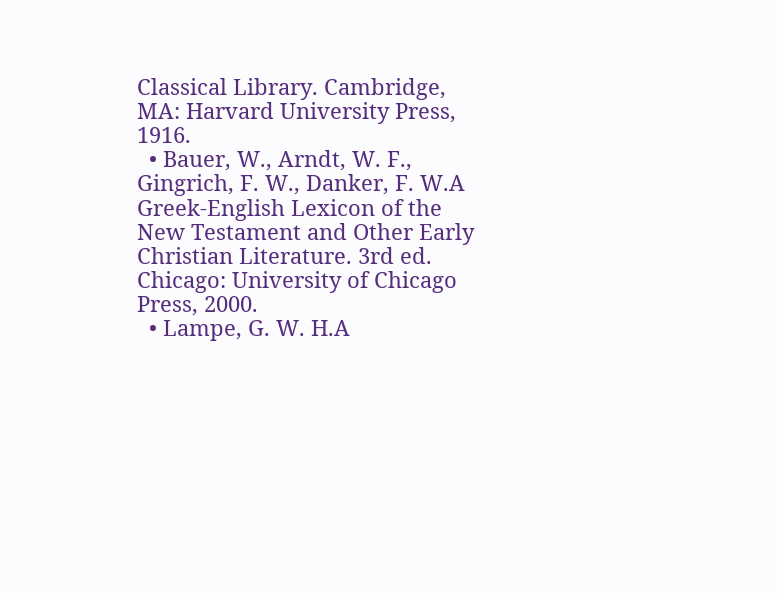Classical Library. Cambridge, MA: Harvard University Press, 1916.
  • Bauer, W., Arndt, W. F., Gingrich, F. W., Danker, F. W.A Greek-English Lexicon of the New Testament and Other Early Christian Literature. 3rd ed. Chicago: University of Chicago Press, 2000.
  • Lampe, G. W. H.A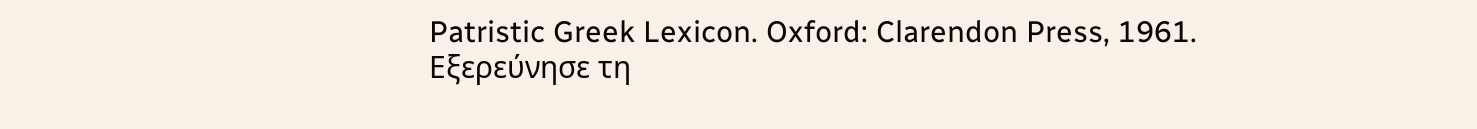Patristic Greek Lexicon. Oxford: Clarendon Press, 1961.
Εξερεύνησε τη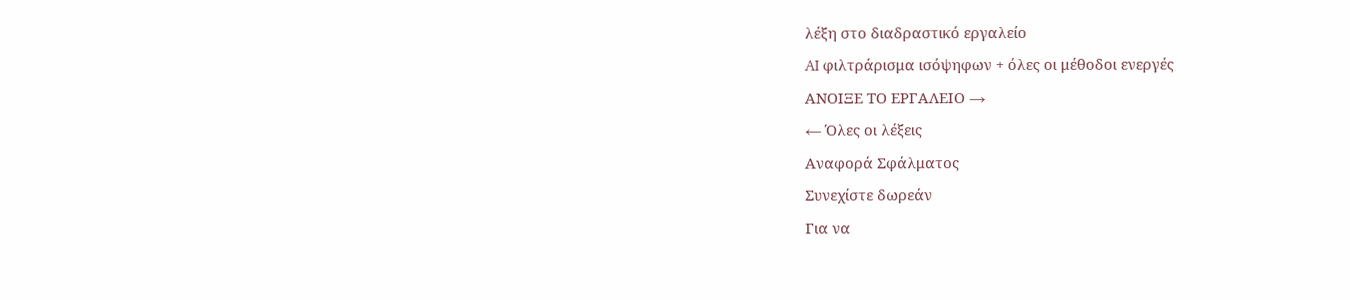λέξη στο διαδραστικό εργαλείο
AI φιλτράρισμα ισόψηφων + όλες οι μέθοδοι ενεργές
ΑΝΟΙΞΕ ΤΟ ΕΡΓΑΛΕΙΟ →
← Όλες οι λέξεις
Αναφορά Σφάλματος
Συνεχίστε δωρεάν
Για να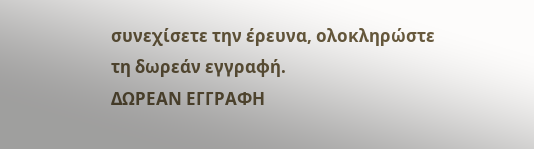συνεχίσετε την έρευνα, ολοκληρώστε τη δωρεάν εγγραφή.
ΔΩΡΕΑΝ ΕΓΓΡΑΦΗ